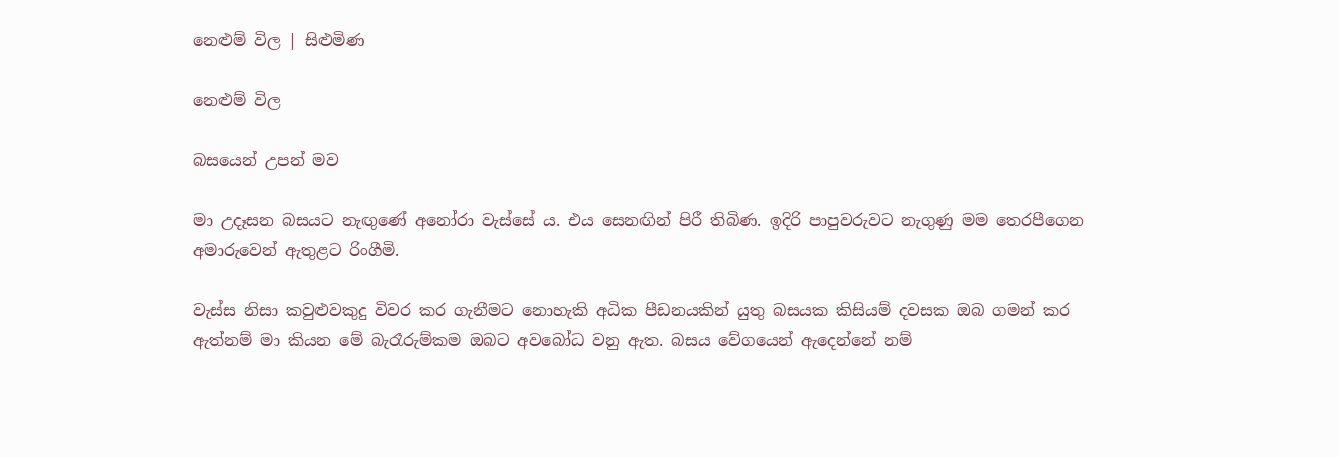නෙළුම් විල | සිළුමිණ

නෙළුම් විල

බසයෙන් උපන් මව

මා උදෑසන බසයට නැඟුණේ ‍අනෝරා වැස්සේ ය. එය සෙනඟින් පිරී තිබිණ. ඉදිරි පාපුවරුවට නැගුණු මම තෙරපීගෙන අමාරුවෙන් ඇතුළට රිංගීමි.

වැස්ස නිසා කවුළුවකුදු විවර කර ගැනීමට නොහැකි අධික පීඩනයකින් යුතු බසයක කිසියම් දවසක ඔබ ගමන් කර ඇත්නම් මා කියන මේ බැරෑරුම්කම ඔබට අවබෝධ වනු ඇත. බසය වේගයෙන් ඇදෙන්නේ නම්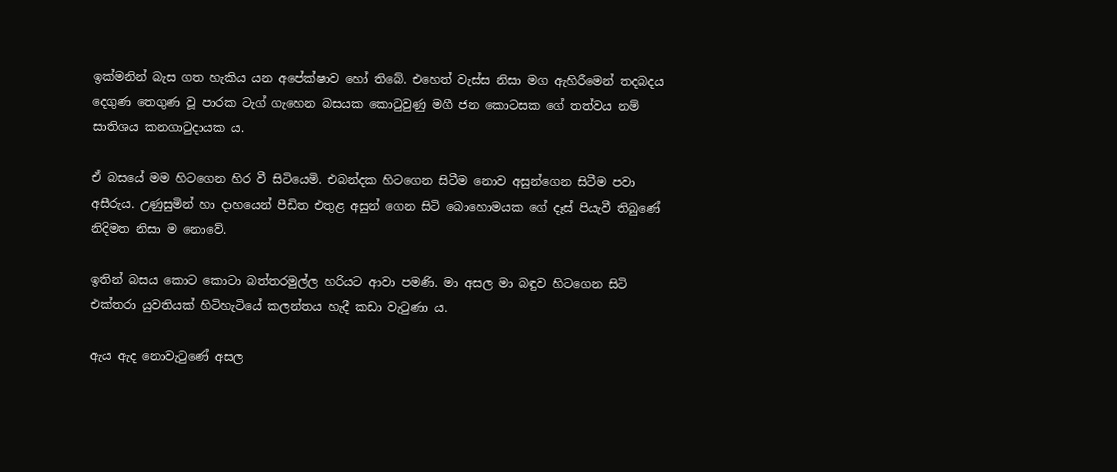ඉක්මනින් බැස ගත හැකිය යන අපේක්ෂාව හෝ තිබේ. එහෙත් වැස්ස නිසා මග ඇහිරීමෙන් තදබදය දෙගුණ තෙගුණ වූ පාරක ටැග් ගැහෙන බසයක කොටුවුණු මගී ජන කොටසක ගේ තත්වය නම් සාතිශය කනගාටුදායක ය.

ඒ බසයේ මම හිටගෙන හිර වී සිටියෙමි. එබන්දක හිටගෙන සිටීම නොව අසුන්ගෙන සිටීම පවා අසීරුය. උණුසුමින් හා දාහයෙන් පීඩිත එතුළ අසුන් ගෙන සිටි බොහොමයක ගේ දෑස් පියැවී තිබුණේ නිදිමත නිසා ම නොවේ.

ඉතින් බසය කොට කොටා බත්තරමුල්ල හරියට ආවා පමණි. මා අසල මා බඳුව හිටගෙන සිටි එක්තරා යුවතියක් හිටිහැටියේ කලන්තය හැදී කඩා වැටුණා ය.

ඇය ඇද නොවැටුණේ අසල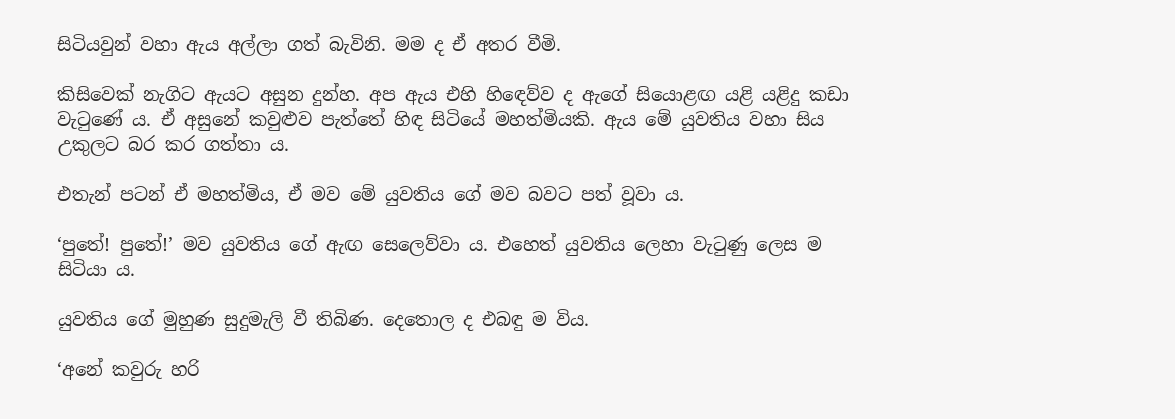සිටියවුන් වහා ඇය අල්ලා ගත් බැවිනි. මම ද ඒ අතර වීමි.

කිසිවෙක් නැගිට ඇයට අසුන දුන්හ. අප ඇය එහි හි‍ඳෙව්ව ද ඇගේ සියොළඟ යළි යළිදු කඩා වැටුණේ ය. ඒ අසුනේ කවුළුව පැත්තේ හිඳ සිටියේ මහත්මියකි. ඇය මේ යුවතිය වහා සිය උකුලට බර කර ගත්තා ය.

එතැන් පටන් ඒ මහත්මිය, ඒ මව මේ යුවතිය ගේ මව බවට පත් වූවා ය.

‘පුතේ! පුතේ!’ මව යුවතිය ගේ ඇඟ සෙලෙව්වා ය. එහෙත් යුවතිය ලෙහා වැටුණු ලෙස ම සිටියා ය.

යුවතිය ගේ මුහුණ සුදුමැලි වී තිබිණ. දෙතොල ද එබඳු ම විය.

‘අනේ කවුරු හරි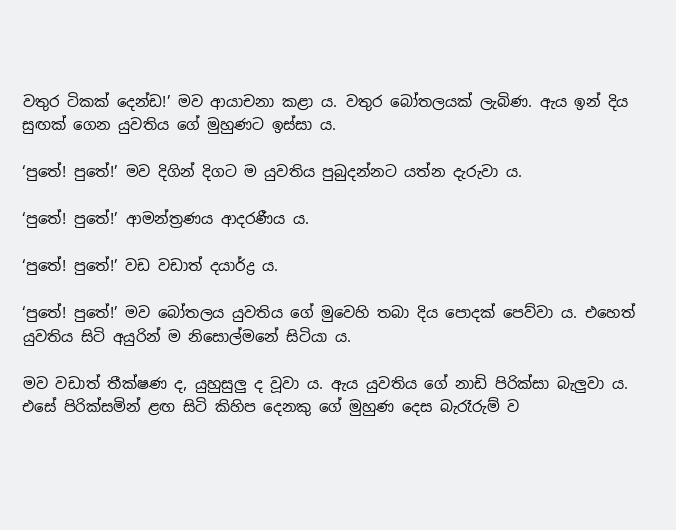වතුර ටිකක් දෙන්ඩ!’ මව ආයාචනා කළා ය. වතුර බෝතලයක් ලැබිණ. ඇය ඉන් දිය සුඟක් ගෙන යුවතිය ගේ මුහුණට ඉස්සා ය.

‘පුතේ! පුතේ!’ මව දිගින් දිගට ම යුවතිය පුබුදන්නට යත්න දැරුවා ය.

‘පුතේ! පුතේ!’ ආමන්ත්‍රණය ආදරණීය ය.

‘පුතේ! පුතේ!’ වඩ වඩාත් දයාර්ද්‍ර ය.

‘පුතේ! පුතේ!’ මව බෝතලය යුවතිය ගේ මුවෙහි තබා දිය පොදක් පෙව්වා ය. එහෙත් යුවතිය සිටි අයුරින් ම නිසොල්මනේ සිටියා ය.

මව වඩාත් තීක්ෂණ ද, යුහුසුලු ද වූවා ය. ඇය යුවතිය ගේ නාඩි පිරික්සා බැලුවා ය. එසේ පිරික්සමින් ළඟ සිටි කිහිප දෙනකු ගේ මුහුණ දෙස බැරෑරුම් ව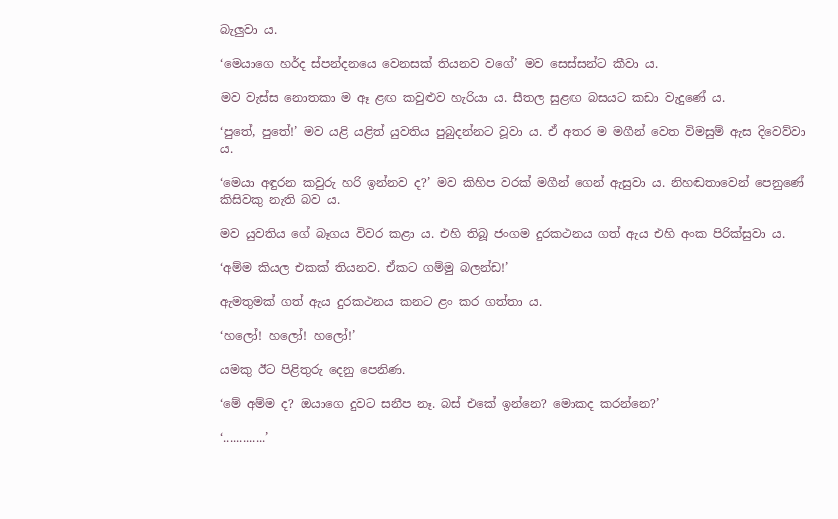බැලුවා ය.

‘මෙයාගෙ හර්ද ස්පන්දනයෙ වෙනසක් තියනව වගේ’ මව සෙස්සන්ට කීවා ය.

මව වැස්ස නොතකා ම ඈ ළඟ කවුළුව හැරියා ය. සීතල සුළඟ බසයට කඩා වැදුණේ ය.

‘පුතේ, පුතේ!’ මව යළි යළිත් යුවතිය පුබුදන්නට වූවා ය. ඒ අතර ම මගීන් වෙත විමසුම් ඇස දිවෙව්වා ය.

‘මෙයා අඳුරන කවුරු හරි ඉන්නව ද?’ මව කිහිප වරක් මගීන් ගෙන් ඇසුවා ය. නිහඬතාවෙන් පෙනුණේ කිසිවකු නැති බව ය.

මව යුවතිය ගේ බෑගය විවර කළා ය. එහි තිබූ ජංගම දුරකථනය ගත් ඇය එහි අංක පිරික්සුවා ය.

‘අම්ම කියල එකක් තියනව. ඒකට ගම්මු බලන්ඩ!’

ඇමතුමක් ගත් ඇය දුරකථනය කනට ළං කර ගත්තා ය.

‘හලෝ! හ‍ලෝ! හලෝ!’

යමකු ඊට පිළිතුරු දෙනු පෙනිණ.

‘මේ අම්ම ද? ඔයාගෙ දුවට සනීප නෑ. බස් එකේ ඉන්නෙ? මොකද කරන්නෙ?’

‘.............’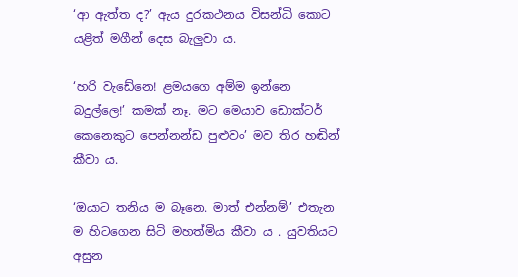‘ආ ඇත්ත ද?’ ඇය දුරකථනය විසන්ධි කොට යළිත් මගීන් දෙස බැලුවා ය.

‘හරි වැ‍ඩේනෙ! ළමයගෙ අම්ම ඉන්නෙ බදුල්ලෙ!’ කමක් නෑ. මට මෙයාව ඩොක්ටර් කෙ‍නෙකුට පෙන්නන්ඩ පුළුවං’ මව තිර හඬින් කීවා ය.

‘ඔයාට තනිය ම බෑනෙ. මාත් එන්නම්’ එතැන ම හිටගෙන සිටි මහත්මිය කීවා ය . යුවතියට අසුන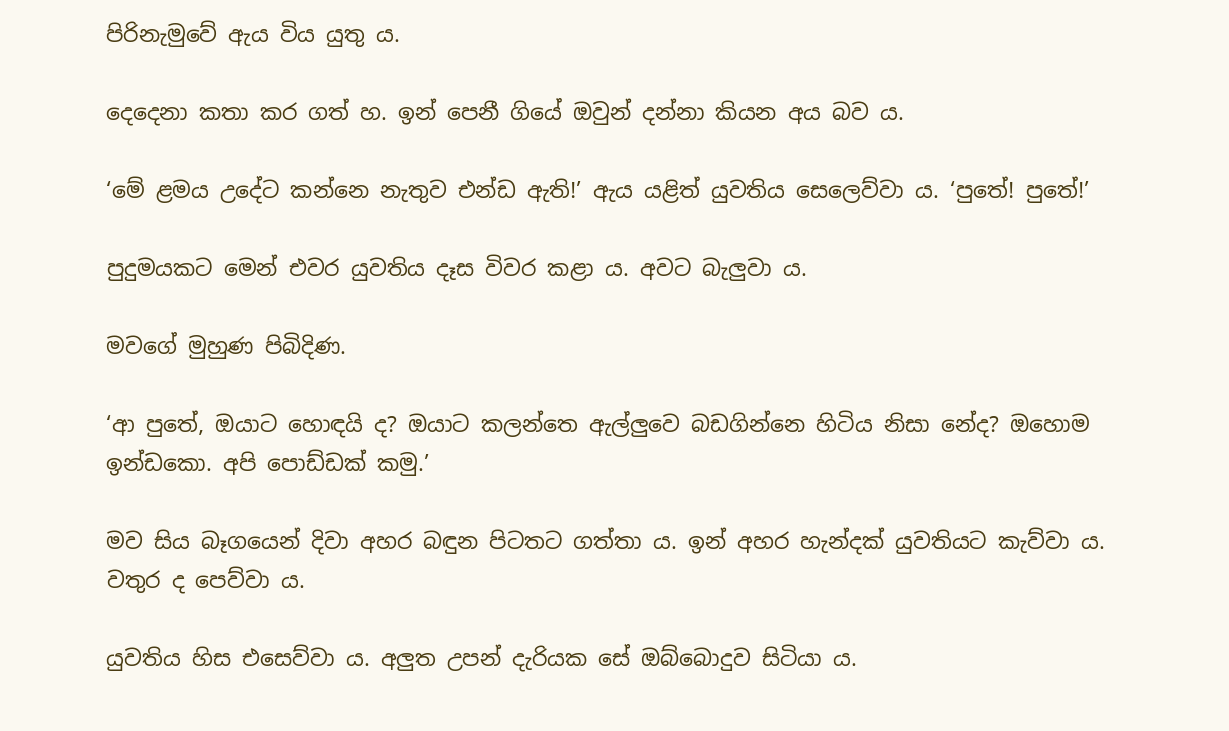පිරිනැමුවේ ඇය විය යුතු ය.

දෙදෙනා කතා කර ගත් හ. ඉන් පෙනී ගියේ ඔවුන් දන්නා කියන අය බව ය.

‘මේ ළමය උදේට කන්නෙ නැතුව එන්ඩ ඇති!’ ඇය යළිත් යුවතිය සෙලෙව්වා ය. ‘පුතේ! පුතේ!’

පුදුමයකට මෙන් එවර යුවතිය දෑස විවර කළා ය. අවට බැලුවා ය.

මවගේ මුහුණ පිබිදිණ.

‘ආ පුතේ, ඔයාට හොඳයි ද? ඔයාට කලන්තෙ ඇල්ලුවෙ බඩගින්නෙ හිටිය නිසා නේද? ඔහොම ඉන්ඩකො. අපි පොඩ්ඩක් කමු.’

මව සිය බෑගයෙන් දිවා අහර බඳුන පිටතට ගත්තා ය. ඉන් අහර ‍හැන්දක් යුවතියට කැව්වා ය. වතුර ද පෙව්වා ය.

යුවතිය හිස එසෙව්වා ය. අලුත උපන් දැරියක සේ ඔබ්බොදුව සිටියා ය.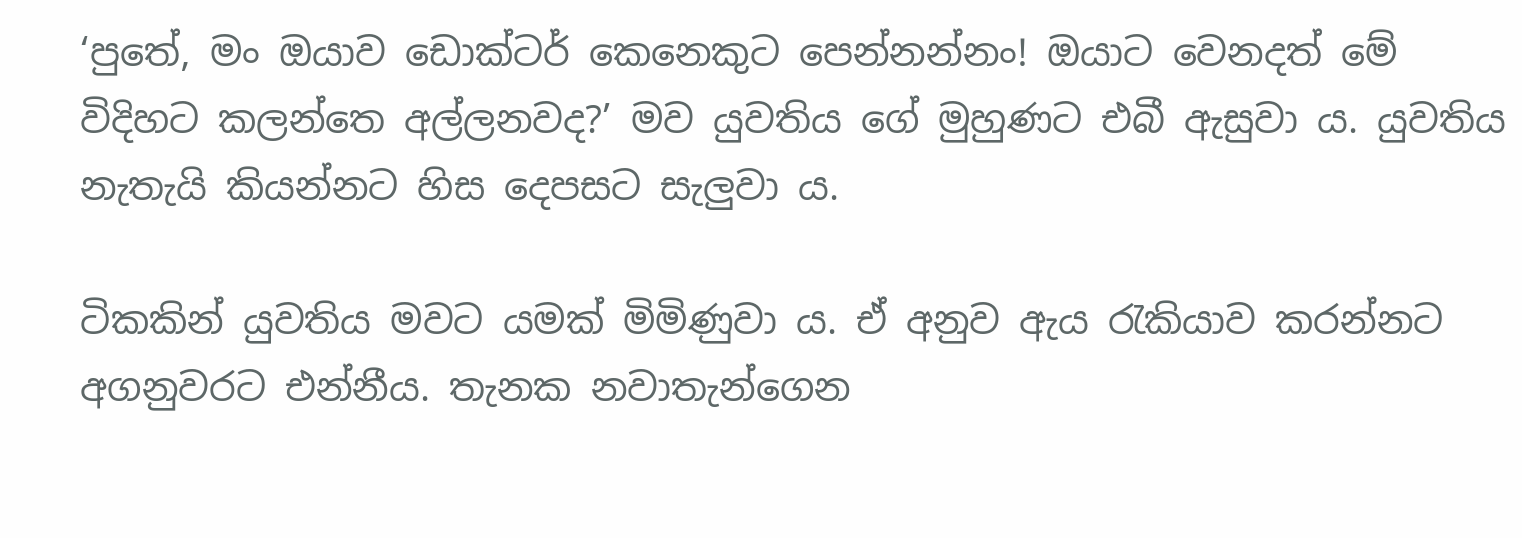‘පුතේ, මං ඔයාව ඩොක්ටර් කෙනෙකුට පෙන්නන්නං! ඔයාට වෙනදත් මේ විදිහට කලන්තෙ අල්ලනවද?’ මව යුවතිය ගේ මුහුණට එබී ඇසුවා ය. යුවතිය නැතැයි කියන්නට හිස දෙපසට සැලුවා ය.

ටිකකින් යුවතිය මවට යමක් මිමිණුවා ය. ඒ අනුව ඇය රැකියාව කරන්නට අගනුවරට එන්නීය. තැනක නවාතැන්ගෙන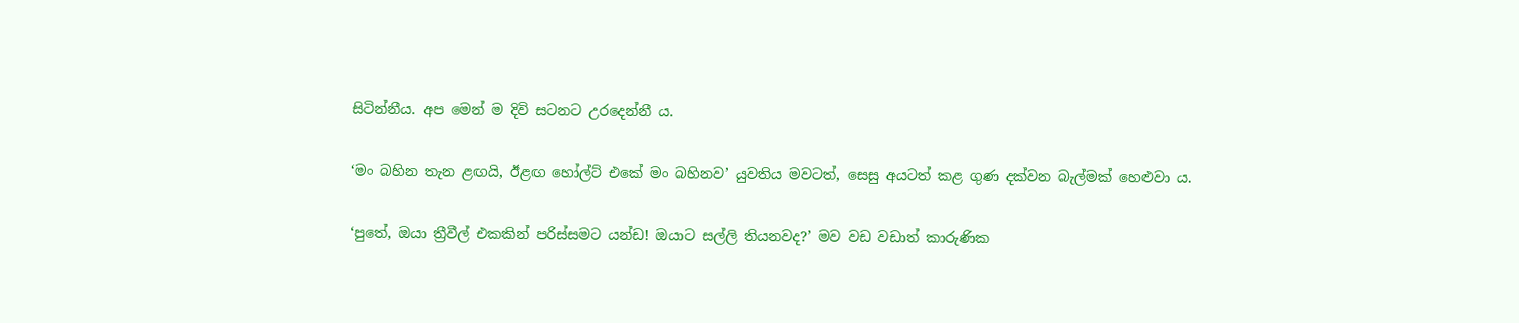සිටින්නීය. අප මෙන් ම දිවි සටනට උරදෙන්නී ය.

‘මං බහින තැන ළඟයි, ඊළඟ හෝල්ට් එකේ මං බහිනව’ යුවතිය මවටත්, සෙසු අයටත් කළ ගුණ දක්වන බැල්මක් හෙළුවා ය.

‘පුතේ, ඔයා ත්‍රීවීල් එකකින් පරිස්සමට යන්ඩ! ඔයාට සල්ලි තියනවද?’ මව වඩ වඩාත් කාරුණික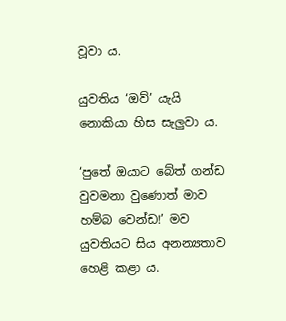වූවා ය.

යුවතිය ‘ඔව්’ යැයි නොකියා හිස සැලුවා ය.

‘පුතේ ඔයාට බේත් ගන්ඩ වුවමනා වුණොත් මාව හම්බ වෙන්ඩ!’ මව යුවතියට සිය අනන්‍යතාව හෙළි කළා ය.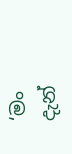‘මං දැන්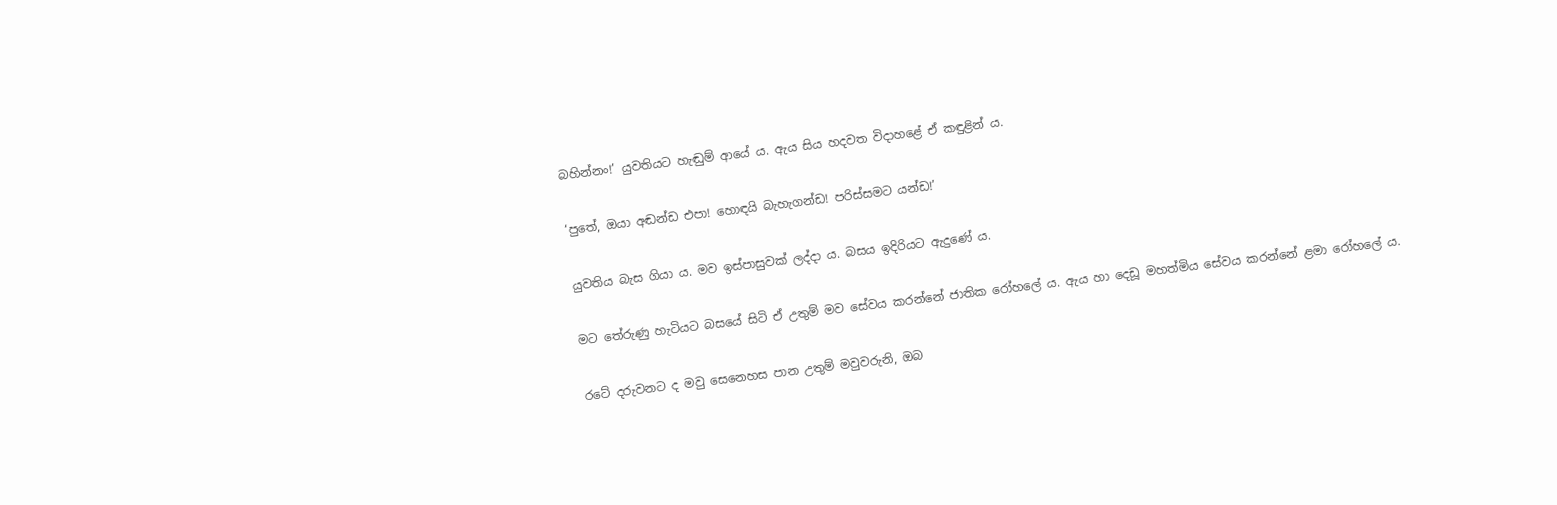බහින්නං!’ යුවතියට හැඬුම් ආයේ ය. ඇය සිය හදවත විදාහළේ ඒ කඳුළින් ය.

‘පුතේ, ඔයා අඬන්ඩ එපා! හොඳයි බැහැගන්ඩ! පරිස්සමට යන්ඩ!’

යුවතිය බැස ගියා ය. මව ඉස්පාසුවක් ලද්දා ය. බසය ඉදිරියට ඇදුණේ ය.

මට තේරුණු හැටියට බසයේ සිටි ඒ උතුම් මව සේවය කරන්නේ ජාතික රෝහලේ ය. ඇය හා දෙඩූ මහත්මිය සේවය කරන්නේ ළමා රෝහලේ ය.

රටේ දරුවනට ද මවු සෙනෙහස පාන උතුම් මවුවරුනි, ඔබ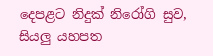දෙපළට නිදුක් නිරෝගි සුව, සියලු යහපත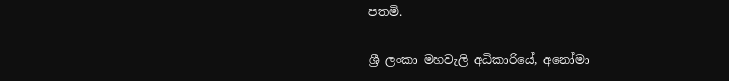පතමි.

ශ්‍රී ලංකා මහවැලි අධිකාරියේ, අනෝමා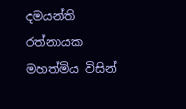දමයන්ති රත්නායක මහත්මිය විසින්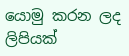යොමු කරන ලද ලිපියක්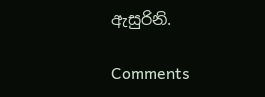ඇසුරිනි.

Comments